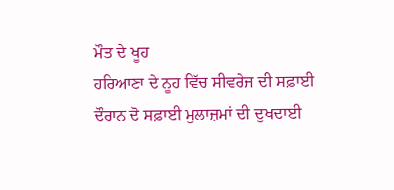ਮੌਤ ਦੇ ਖੂਹ
ਹਰਿਆਣਾ ਦੇ ਨੂਹ ਵਿੱਚ ਸੀਵਰੇਜ ਦੀ ਸਫ਼ਾਈ ਦੌਰਾਨ ਦੋ ਸਫ਼ਾਈ ਮੁਲਾਜ਼ਮਾਂ ਦੀ ਦੁਖਦਾਈ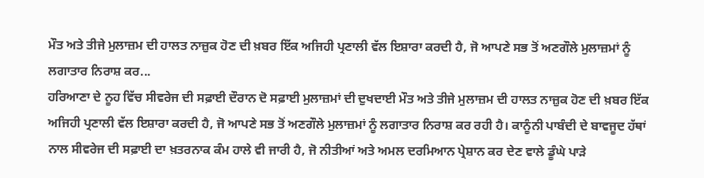ਮੌਤ ਅਤੇ ਤੀਜੇ ਮੁਲਾਜ਼ਮ ਦੀ ਹਾਲਤ ਨਾਜ਼ੁਕ ਹੋਣ ਦੀ ਖ਼ਬਰ ਇੱਕ ਅਜਿਹੀ ਪ੍ਰਣਾਲੀ ਵੱਲ ਇਸ਼ਾਰਾ ਕਰਦੀ ਹੈ, ਜੋ ਆਪਣੇ ਸਭ ਤੋਂ ਅਣਗੌਲੇ ਮੁਲਾਜ਼ਮਾਂ ਨੂੰ ਲਗਾਤਾਰ ਨਿਰਾਸ਼ ਕਰ...
ਹਰਿਆਣਾ ਦੇ ਨੂਹ ਵਿੱਚ ਸੀਵਰੇਜ ਦੀ ਸਫ਼ਾਈ ਦੌਰਾਨ ਦੋ ਸਫ਼ਾਈ ਮੁਲਾਜ਼ਮਾਂ ਦੀ ਦੁਖਦਾਈ ਮੌਤ ਅਤੇ ਤੀਜੇ ਮੁਲਾਜ਼ਮ ਦੀ ਹਾਲਤ ਨਾਜ਼ੁਕ ਹੋਣ ਦੀ ਖ਼ਬਰ ਇੱਕ ਅਜਿਹੀ ਪ੍ਰਣਾਲੀ ਵੱਲ ਇਸ਼ਾਰਾ ਕਰਦੀ ਹੈ, ਜੋ ਆਪਣੇ ਸਭ ਤੋਂ ਅਣਗੌਲੇ ਮੁਲਾਜ਼ਮਾਂ ਨੂੰ ਲਗਾਤਾਰ ਨਿਰਾਸ਼ ਕਰ ਰਹੀ ਹੈ। ਕਾਨੂੰਨੀ ਪਾਬੰਦੀ ਦੇ ਬਾਵਜੂਦ ਹੱਥਾਂ ਨਾਲ ਸੀਵਰੇਜ ਦੀ ਸਫ਼ਾਈ ਦਾ ਖ਼ਤਰਨਾਕ ਕੰਮ ਹਾਲੇ ਵੀ ਜਾਰੀ ਹੈ, ਜੋ ਨੀਤੀਆਂ ਅਤੇ ਅਮਲ ਦਰਮਿਆਨ ਪ੍ਰੇਸ਼ਾਨ ਕਰ ਦੇਣ ਵਾਲੇ ਡੂੰਘੇ ਪਾੜੇ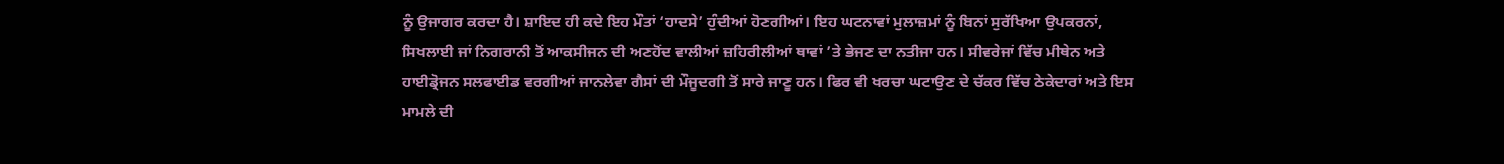ਨੂੰ ਉਜਾਗਰ ਕਰਦਾ ਹੈ। ਸ਼ਾਇਦ ਹੀ ਕਦੇ ਇਹ ਮੌਤਾਂ ‘ਹਾਦਸੇ’ ਹੁੰਦੀਆਂ ਹੋਣਗੀਆਂ। ਇਹ ਘਟਨਾਵਾਂ ਮੁਲਾਜ਼ਮਾਂ ਨੂੰ ਬਿਨਾਂ ਸੁਰੱਖਿਆ ਉਪਕਰਨਾਂ, ਸਿਖਲਾਈ ਜਾਂ ਨਿਗਰਾਨੀ ਤੋਂ ਆਕਸੀਜਨ ਦੀ ਅਣਹੋਂਦ ਵਾਲੀਆਂ ਜ਼ਹਿਰੀਲੀਆਂ ਥਾਵਾਂ ’ਤੇ ਭੇਜਣ ਦਾ ਨਤੀਜਾ ਹਨ। ਸੀਵਰੇਜਾਂ ਵਿੱਚ ਮੀਥੇਨ ਅਤੇ ਹਾਈਡ੍ਰੋਜਨ ਸਲਫਾਈਡ ਵਰਗੀਆਂ ਜਾਨਲੇਵਾ ਗੈਸਾਂ ਦੀ ਮੌਜੂਦਗੀ ਤੋਂ ਸਾਰੇ ਜਾਣੂ ਹਨ। ਫਿਰ ਵੀ ਖਰਚਾ ਘਟਾਉਣ ਦੇ ਚੱਕਰ ਵਿੱਚ ਠੇਕੇਦਾਰਾਂ ਅਤੇ ਇਸ ਮਾਮਲੇ ਦੀ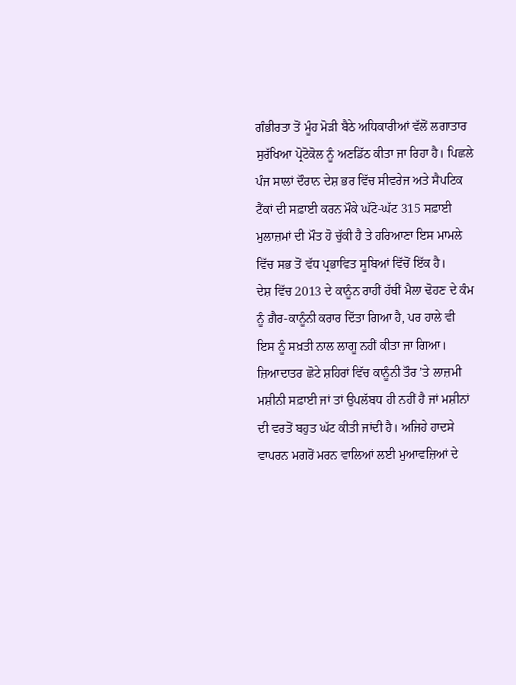ਗੰਭੀਰਤਾ ਤੋਂ ਮੂੰਹ ਮੋੜੀ ਬੈਠੇ ਅਧਿਕਾਰੀਆਂ ਵੱਲੋਂ ਲਗਾਤਾਰ ਸੁਰੱਖਿਆ ਪ੍ਰੋਟੋਕੋਲ ਨੂੰ ਅਣਡਿੱਠ ਕੀਤਾ ਜਾ ਰਿਹਾ ਹੈ। ਪਿਛਲੇ ਪੰਜ ਸਾਲਾਂ ਦੌਰਾਨ ਦੇਸ਼ ਭਰ ਵਿੱਚ ਸੀਵਰੇਜ ਅਤੇ ਸੈਪਟਿਕ ਟੈਂਕਾਂ ਦੀ ਸਫ਼ਾਈ ਕਰਨ ਮੌਕੇ ਘੱਟੋ-ਘੱਟ 315 ਸਫ਼ਾਈ ਮੁਲਾਜ਼ਮਾਂ ਦੀ ਮੌਤ ਹੋ ਚੁੱਕੀ ਹੈ ਤੇ ਹਰਿਆਣਾ ਇਸ ਮਾਮਲੇ ਵਿੱਚ ਸਭ ਤੋਂ ਵੱਧ ਪ੍ਰਭਾਵਿਤ ਸੂਬਿਆਂ ਵਿੱਚੋਂ ਇੱਕ ਹੈ।
ਦੇਸ਼ ਵਿੱਚ 2013 ਦੇ ਕਾਨੂੰਨ ਰਾਹੀਂ ਹੱਥੀਂ ਮੈਲਾ ਢੋਹਣ ਦੇ ਕੰਮ ਨੂੰ ਗ਼ੈਰ-ਕਾਨੂੰਨੀ ਕਰਾਰ ਦਿੱਤਾ ਗਿਆ ਹੈ, ਪਰ ਹਾਲੇ ਵੀ ਇਸ ਨੂੰ ਸਖ਼ਤੀ ਨਾਲ ਲਾਗੂ ਨਹੀਂ ਕੀਤਾ ਜਾ ਗਿਆ। ਜ਼ਿਆਦਾਤਰ ਛੋਟੇ ਸ਼ਹਿਰਾਂ ਵਿੱਚ ਕਾਨੂੰਨੀ ਤੌਰ ’ਤੇ ਲਾਜ਼ਮੀ ਮਸ਼ੀਨੀ ਸਫ਼ਾਈ ਜਾਂ ਤਾਂ ਉਪਲੱਬਧ ਹੀ ਨਹੀਂ ਹੈ ਜਾਂ ਮਸ਼ੀਨਾਂ ਦੀ ਵਰਤੋਂ ਬਹੁਤ ਘੱਟ ਕੀਤੀ ਜਾਂਦੀ ਹੈ। ਅਜਿਹੇ ਹਾਦਸੇ ਵਾਪਰਨ ਮਗਰੋਂ ਮਰਨ ਵਾਲਿਆਂ ਲਈ ਮੁਆਵਜ਼ਿਆਂ ਦੇ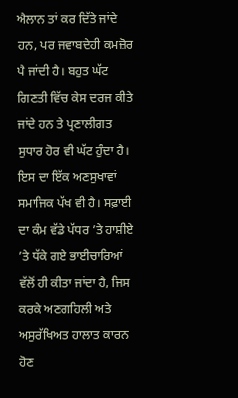ਐਲਾਨ ਤਾਂ ਕਰ ਦਿੱਤੇ ਜਾਂਦੇ ਹਨ, ਪਰ ਜਵਾਬਦੇਹੀ ਕਮਜ਼ੋਰ ਪੈ ਜਾਂਦੀ ਹੈ। ਬਹੁਤ ਘੱਟ ਗਿਣਤੀ ਵਿੱਚ ਕੇਸ ਦਰਜ ਕੀਤੇ ਜਾਂਦੇ ਹਨ ਤੇ ਪ੍ਰਣਾਲੀਗਤ ਸੁਧਾਰ ਹੋਰ ਵੀ ਘੱਟ ਹੁੰਦਾ ਹੈ।
ਇਸ ਦਾ ਇੱਕ ਅਣਸੁਖਾਵਾਂ ਸਮਾਜਿਕ ਪੱਖ ਵੀ ਹੈ। ਸਫ਼ਾਈ ਦਾ ਕੰਮ ਵੱਡੇ ਪੱਧਰ ’ਤੇ ਹਾਸ਼ੀਏ ’ਤੇ ਧੱਕੇ ਗਏ ਭਾਈਚਾਰਿਆਂ ਵੱਲੋਂ ਹੀ ਕੀਤਾ ਜਾਂਦਾ ਹੈ, ਜਿਸ ਕਰਕੇ ਅਣਗਹਿਲੀ ਅਤੇ ਅਸੁਰੱਖਿਅਤ ਹਾਲਾਤ ਕਾਰਨ ਹੋਣ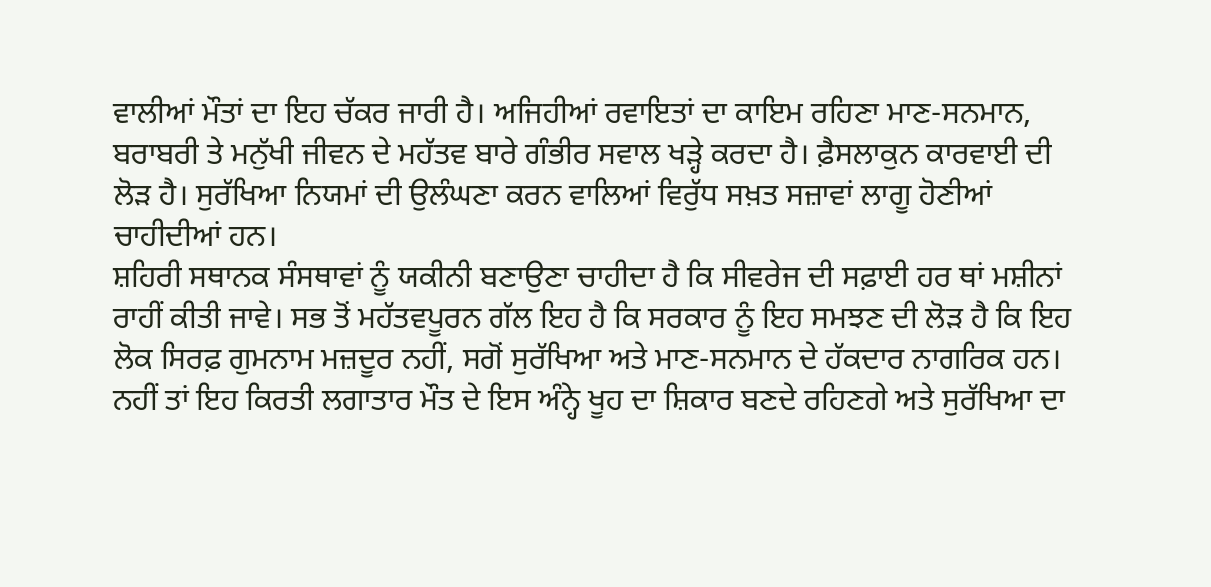ਵਾਲੀਆਂ ਮੌਤਾਂ ਦਾ ਇਹ ਚੱਕਰ ਜਾਰੀ ਹੈ। ਅਜਿਹੀਆਂ ਰਵਾਇਤਾਂ ਦਾ ਕਾਇਮ ਰਹਿਣਾ ਮਾਣ-ਸਨਮਾਨ, ਬਰਾਬਰੀ ਤੇ ਮਨੁੱਖੀ ਜੀਵਨ ਦੇ ਮਹੱਤਵ ਬਾਰੇ ਗੰਭੀਰ ਸਵਾਲ ਖੜ੍ਹੇ ਕਰਦਾ ਹੈ। ਫ਼ੈਸਲਾਕੁਨ ਕਾਰਵਾਈ ਦੀ ਲੋੜ ਹੈ। ਸੁਰੱਖਿਆ ਨਿਯਮਾਂ ਦੀ ਉਲੰਘਣਾ ਕਰਨ ਵਾਲਿਆਂ ਵਿਰੁੱਧ ਸਖ਼ਤ ਸਜ਼ਾਵਾਂ ਲਾਗੂ ਹੋਣੀਆਂ ਚਾਹੀਦੀਆਂ ਹਨ।
ਸ਼ਹਿਰੀ ਸਥਾਨਕ ਸੰਸਥਾਵਾਂ ਨੂੰ ਯਕੀਨੀ ਬਣਾਉਣਾ ਚਾਹੀਦਾ ਹੈ ਕਿ ਸੀਵਰੇਜ ਦੀ ਸਫ਼ਾਈ ਹਰ ਥਾਂ ਮਸ਼ੀਨਾਂ ਰਾਹੀਂ ਕੀਤੀ ਜਾਵੇ। ਸਭ ਤੋਂ ਮਹੱਤਵਪੂਰਨ ਗੱਲ ਇਹ ਹੈ ਕਿ ਸਰਕਾਰ ਨੂੰ ਇਹ ਸਮਝਣ ਦੀ ਲੋੜ ਹੈ ਕਿ ਇਹ ਲੋਕ ਸਿਰਫ਼ ਗੁਮਨਾਮ ਮਜ਼ਦੂਰ ਨਹੀਂ, ਸਗੋਂ ਸੁਰੱਖਿਆ ਅਤੇ ਮਾਣ-ਸਨਮਾਨ ਦੇ ਹੱਕਦਾਰ ਨਾਗਰਿਕ ਹਨ। ਨਹੀਂ ਤਾਂ ਇਹ ਕਿਰਤੀ ਲਗਾਤਾਰ ਮੌਤ ਦੇ ਇਸ ਅੰਨ੍ਹੇ ਖੂਹ ਦਾ ਸ਼ਿਕਾਰ ਬਣਦੇ ਰਹਿਣਗੇ ਅਤੇ ਸੁਰੱਖਿਆ ਦਾ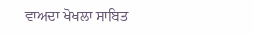ਵਾਅਦਾ ਖੋਖਲਾ ਸਾਬਿਤ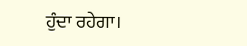ਹੁੰਦਾ ਰਹੇਗਾ।